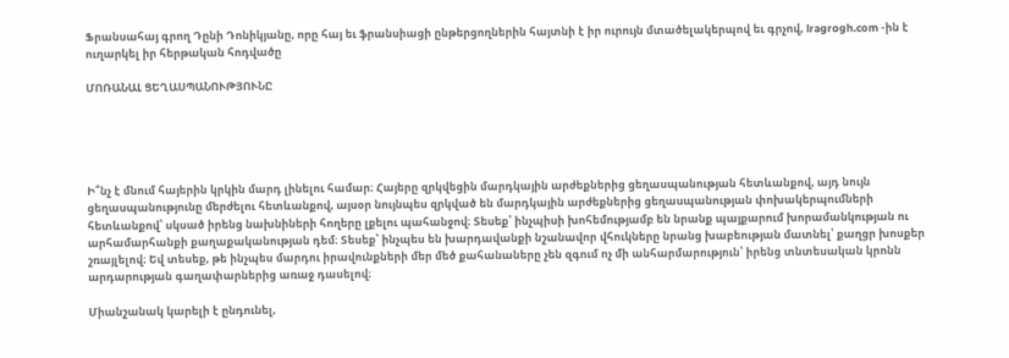Ֆրանսահայ գրող Դընի Դոնիկյանը, որը հայ եւ ֆրանսիացի ընթերցողներին հայտնի է իր ուրույն մտածելակերպով եւ գրչով, lragrogh.com -ին է ուղարկել իր հերթական հոդվածը

ՄՈՌԱՆԱԼ ՑԵՂԱՍՊԱՆՈՒԹՅՈՒՆԸ





Ի՞նչ է մնում հայերին կրկին մարդ լինելու համար։ Հայերը զրկվեցին մարդկային արժեքներից ցեղասպանության հետևանքով, այդ նույն ցեղասպանությունը մերժելու հետևանքով, այսօր նույնպես զրկված են մարդկային արժեքներից ցեղասպանության փոխակերպումների հետևանքով՝ սկսած իրենց նախնիների հողերը լքելու պահանջով։ Տեսեք՝ ինչպիսի խոհեմությամբ են նրանք պայքարում խորամանկության ու արհամարհանքի քաղաքականության դեմ։ Տեսեք՝ ինչպես են խարդավանքի նշանավոր վհուկները նրանց խաբեության մատնել՝ քաղցր խոսքեր շռայլելով։ Եվ տեսեք, թե ինչպես մարդու իրավունքների մեր մեծ քահանաները չեն զգում ոչ մի անհարմարություն՝ իրենց տնտեսական կրոնն արդարության գաղափարներից առաջ դասելով։

Միանշանակ կարելի է ընդունել,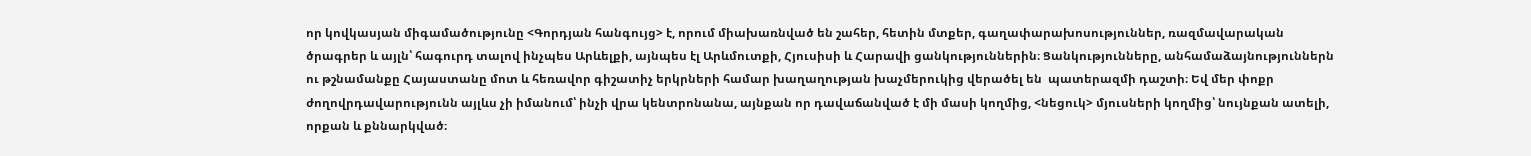որ կովկասյան միգամածությունը <Գորդյան հանգույց> է, որում միախառնված են շահեր, հետին մտքեր, գաղափարախոսություններ, ռազմավարական ծրագրեր և այլն՝ հագուրդ տալով ինչպես Արևելքի, այնպես էլ Արևմուտքի, Հյուսիսի և Հարավի ցանկություններին։ Ցանկությունները, անհամաձայնություններն ու թշնամանքը Հայաստանը մոտ և հեռավոր գիշատիչ երկրների համար խաղաղության խաչմերուկից վերածել են  պատերազմի դաշտի։ Եվ մեր փոքր ժողովրդավարությունն այլևս չի իմանում՝ ինչի վրա կենտրոնանա, այնքան որ դավաճանված է մի մասի կողմից, <նեցուկ> մյուսների կողմից՝ նույնքան ատելի, որքան և քննարկված։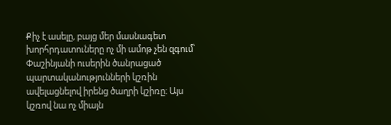Քիչ է ասելը, բայց մեր մասնագետ խորհրդատուները ոչ մի ամոթ չեն զգում՝ Փաշինյանի ուսերին ծանրացած պարտականությունների կշռին ավելացնելով իրենց ծաղրի կշիռը։ Այս կշռով նա ոչ միայն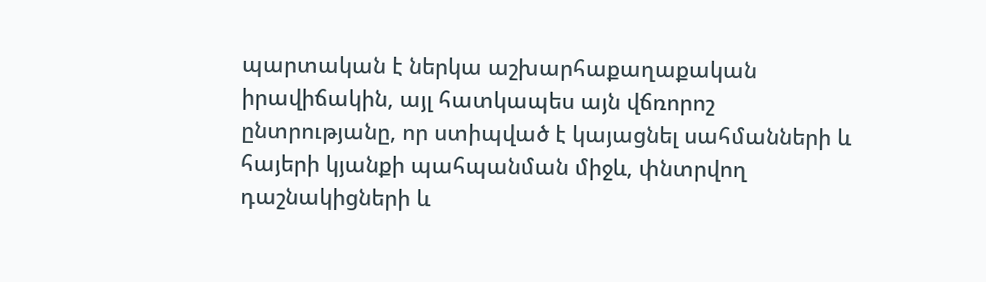պարտական է ներկա աշխարհաքաղաքական իրավիճակին, այլ հատկապես այն վճռորոշ ընտրությանը, որ ստիպված է կայացնել սահմանների և հայերի կյանքի պահպանման միջև, փնտրվող դաշնակիցների և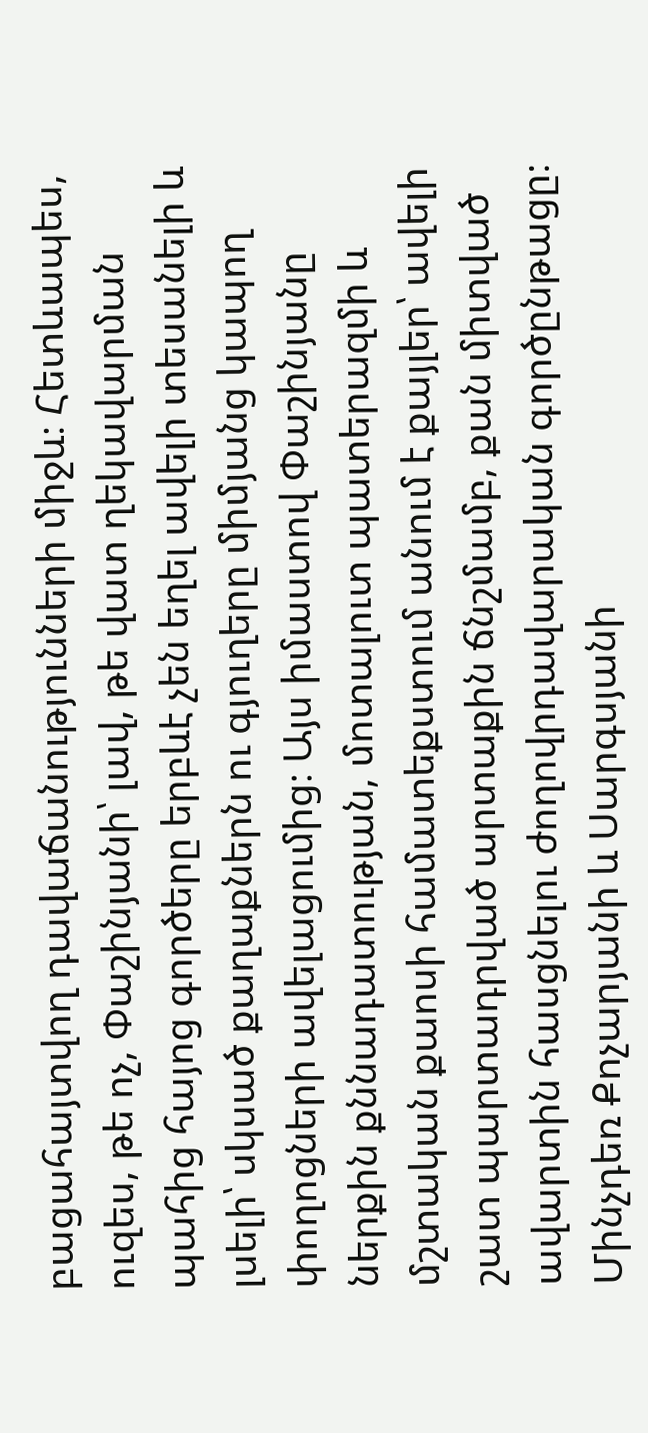բացահայտվող դավաճանությունների միջև։ Հետևապես, ուզես, թե ոչ, Փաշինյանի՝ լավ, թե վատ ղեկավարման պահից հայոց գործերը երբևէ չեն եղել ավելի տեսանելի և լսելի՝ սկսած քաղաքներն ու գյուղերը միմյանց կապող փողոցների ավելացումից։ Այս իմաստով Փաշինյանը ներքին քննադատության, մոտալուտ պատերազմի և մշտական քաոսի համատեքստում անում է քայլեր՝ ավելի շատ պարտադրված արտաքին ճնշմամբ, քան միտված ավարտին հասցնելու ժողովրդավարական գործընթացը։ Մինչդեռ Քոչարյանի և Սարգսյանի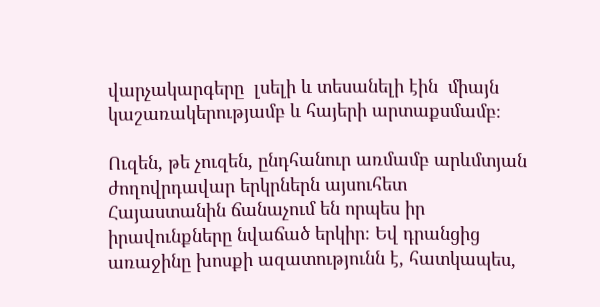վարչակարգերը  լսելի և տեսանելի էին  միայն կաշառակերությամբ և հայերի արտաքսմամբ։

Ուզեն, թե չուզեն, ընդհանուր առմամբ արևմտյան ժողովրդավար երկրներն այսուհետ Հայաստանին ճանաչում են որպես իր իրավունքները նվաճած երկիր։ Եվ դրանցից առաջինը խոսքի ազատությունն է, հատկապես,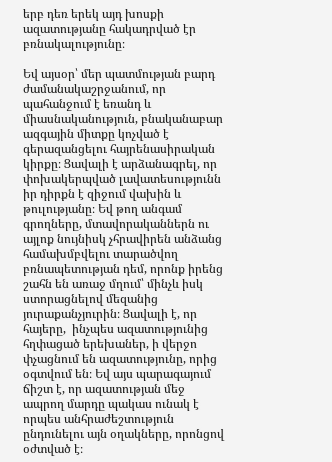երբ դեռ երեկ այդ խոսքի ազատությանը հակադրված էր բռնակալությունը։

Եվ այսօր՝ մեր պատմության բարդ ժամանակաշրջանում, որ պահանջում է եռանդ և միասնականություն, բնականաբար ազգային միտքը կոչված է գերազանցելու հայրենասիրական կիրքը։ Ցավալի է արձանագրել, որ փոխակերպված լավատեսությունն իր դիրքն է զիջում վախին և թուլությանը։ Եվ թող անգամ գրողները, մտավորականներն ու այլոք նույնիսկ չհրավիրեն անձանց համախմբվելու տարածվող բռնապետության դեմ, որոնք իրենց շահն են առաջ մղում՝ մինչև իսկ ստորացնելով մեզանից յուրաքանչյուրին։ Ցավալի է, որ հայերը,  ինչպես ազատությունից  հղփացած երեխաներ, ի վերջո փչացնում են ազատությունը, որից օգտվում են։ Եվ այս պարագայում ճիշտ է, որ ազատության մեջ  ապրող մարդը պակաս ունակ է որպես անհրաժեշտություն ընդունելու այն օղակները, որոնցով օժտված է։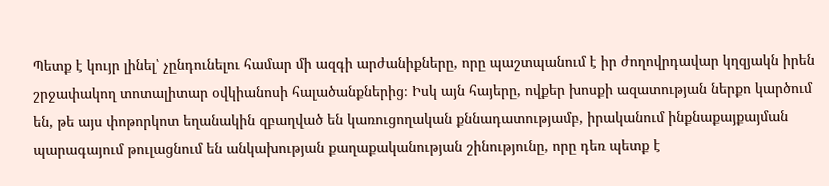Պետք է կույր լինել՝ չընդունելու համար մի ազգի արժանիքները, որը պաշտպանում է իր ժողովրդավար կղզյակն իրեն շրջափակող տոտալիտար օվկիանոսի հալածանքներից։ Իսկ այն հայերը, ովքեր խոսքի ազատության ներքո կարծում են, թե այս փոթորկոտ եղանակին զբաղված են կառուցողական քննադատությամբ, իրականում ինքնաքայքայման պարագայում թուլացնում են անկախության քաղաքականության շինությունը, որը դեռ պետք է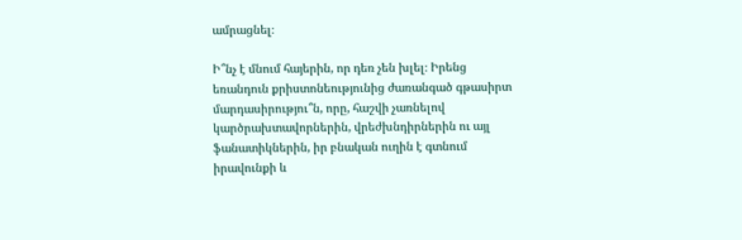ամրացնել։

Ի՞նչ է մնում հայերին, որ դեռ չեն խլել։ Իրենց եռանդուն քրիստոնեությունից ժառանգած գթասիրտ մարդասիրությու՞ն, որը, հաշվի չառնելով կարծրախտավորներին, վրեժխնդիրներին ու այլ ֆանատիկներին, իր բնական ուղին է գտնում իրավունքի և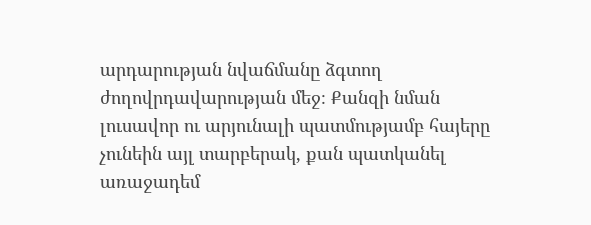արդարության նվաճմանը ձգտող  ժողովրդավարության մեջ։ Քանզի նման լուսավոր ու արյունալի պատմությամբ հայերը չունեին այլ տարբերակ, քան պատկանել առաջադեմ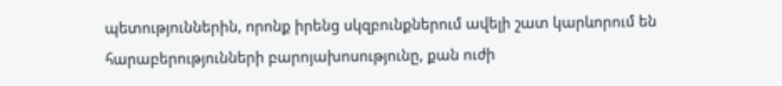պետություններին, որոնք իրենց սկզբունքներում ավելի շատ կարևորում են հարաբերությունների բարոյախոսությունը, քան ուժի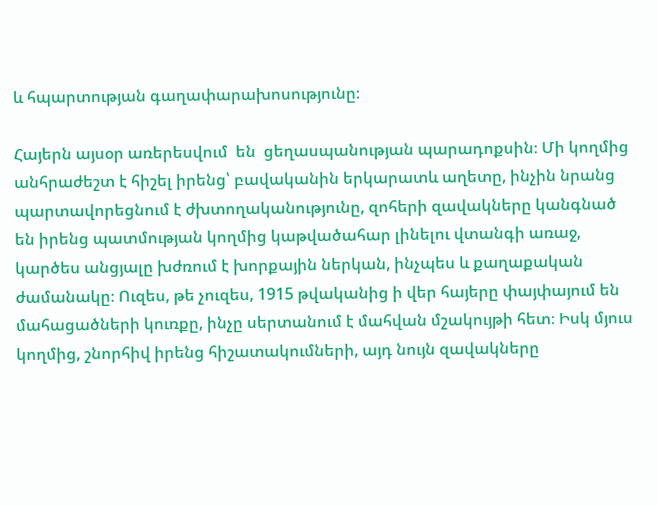և հպարտության գաղափարախոսությունը։

Հայերն այսօր առերեսվում  են  ցեղասպանության պարադոքսին։ Մի կողմից անհրաժեշտ է հիշել իրենց՝ բավականին երկարատև աղետը, ինչին նրանց պարտավորեցնում է ժխտողականությունը, զոհերի զավակները կանգնած են իրենց պատմության կողմից կաթվածահար լինելու վտանգի առաջ, կարծես անցյալը խժռում է խորքային ներկան, ինչպես և քաղաքական ժամանակը։ Ուզես, թե չուզես, 1915 թվականից ի վեր հայերը փայփայում են մահացածների կուռքը, ինչը սերտանում է մահվան մշակույթի հետ։ Իսկ մյուս կողմից, շնորհիվ իրենց հիշատակումների, այդ նույն զավակները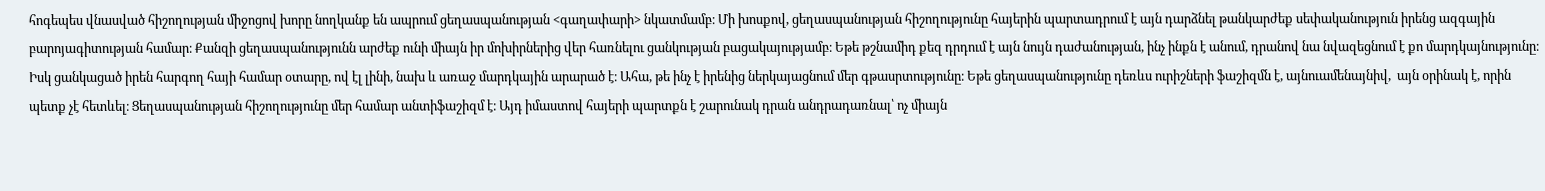հոգեպես վնասված հիշողության միջոցով խորը նողկանք են ապրում ցեղասպանության <գաղափարի> նկատմամբ։ Մի խոսքով, ցեղասպանության հիշողությունը հայերին պարտադրում է այն դարձնել թանկարժեք սեփականություն իրենց ազգային բարոյագիտության համար։ Քանզի ցեղասպանությունն արժեք ունի միայն իր մոխիրներից վեր հառնելու ցանկության բացակայությամբ։ Եթե թշնամիդ քեզ դրդում է այն նույն դաժանության, ինչ ինքն է անում, դրանով նա նվազեցնում է քո մարդկայնությունը։ Իսկ ցանկացած իրեն հարգող հայի համար օտարը, ով էլ լինի, նախ և առաջ մարդկային արարած է։ Ահա, թե ինչ է իրենից ներկայացնում մեր գթասրտությունը։ Եթե ցեղասպանությունը դեռևս ուրիշների ֆաշիզմն է, այնուամենայնիվ,  այն օրինակ է, որին պետք չէ հետևել։ Ցեղասպանության հիշողությունը մեր համար անտիֆաշիզմ է։ Այդ իմաստով հայերի պարտքն է շարունակ դրան անդրադառնալ՝ ոչ միայն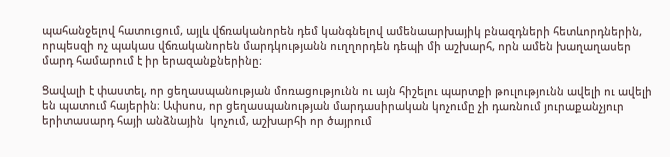պահանջելով հատուցում, այլև վճռականորեն դեմ կանգնելով ամենաարխայիկ բնազդների հետևորդներին, որպեսզի ոչ պակաս վճռականորեն մարդկությանն ուղղորդեն դեպի մի աշխարհ, որն ամեն խաղաղասեր մարդ համարում է իր երազանքներինը։

Ցավալի է փաստել, որ ցեղասպանության մոռացությունն ու այն հիշելու պարտքի թուլությունն ավելի ու ավելի են պատում հայերին։ Ափսոս, որ ցեղասպանության մարդասիրական կոչումը չի դառնում յուրաքանչյուր երիտասարդ հայի անձնային  կոչում, աշխարհի որ ծայրում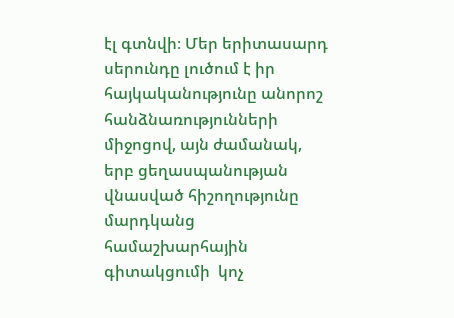էլ գտնվի։ Մեր երիտասարդ սերունդը լուծում է իր հայկականությունը անորոշ հանձնառությունների միջոցով, այն ժամանակ, երբ ցեղասպանության վնասված հիշողությունը մարդկանց համաշխարհային գիտակցումի  կոչ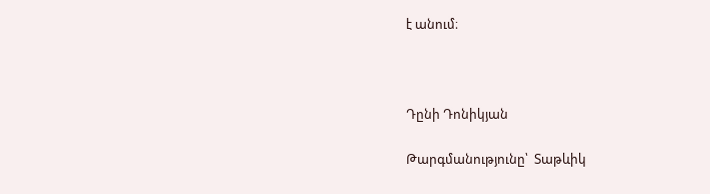է անում։



Դընի Դոնիկյան

Թարգմանությունը՝  Տաթևիկ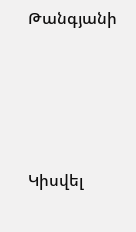Թանգյանի





Կիսվել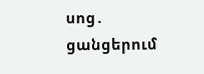սոց․ ցանցերում